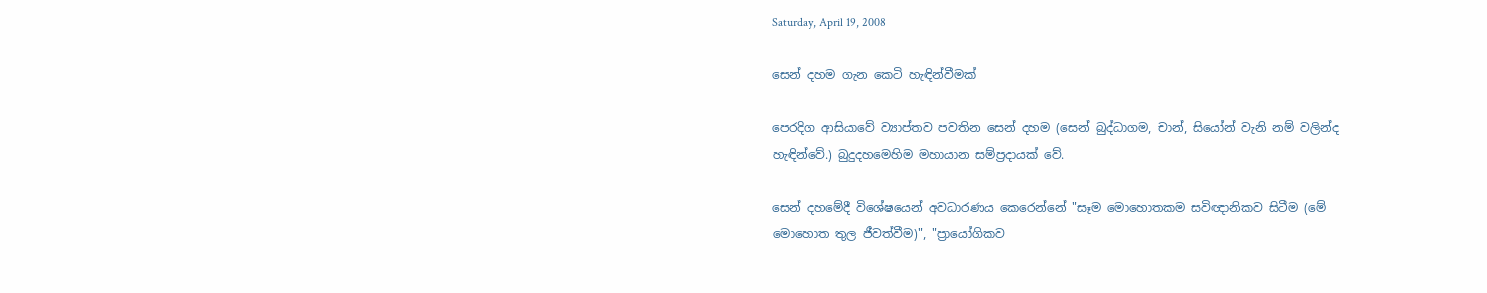Saturday, April 19, 2008

සෙන් දහම ගැන කෙටි හැඳින්වීමක්

පෙරදිග ආසියාවේ ව්‍යාප්තව පවතින සෙන් දහම (සෙන් බුද්ධාගම, චාන්, සියෝන් වැනි නම් වලින්ද හැඳින්වේ.) බුදුදහමෙහිම මහායාන සම්ප්‍රදායක් වේ.

සෙන් දහමේදී විශේෂයෙන් අවධාරණය කෙරෙන්නේ "සෑම මොහොතකම සවිඥානිකව සිටීම (මේ මොහොත තුල ජීවත්වීම)", "ප්‍රායෝගිකව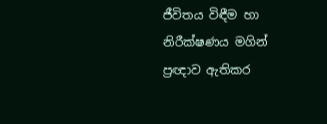ජීවිතය විඳීම හා නිරීක්ෂණය මගින් ප්‍රඥාව ඇතිකර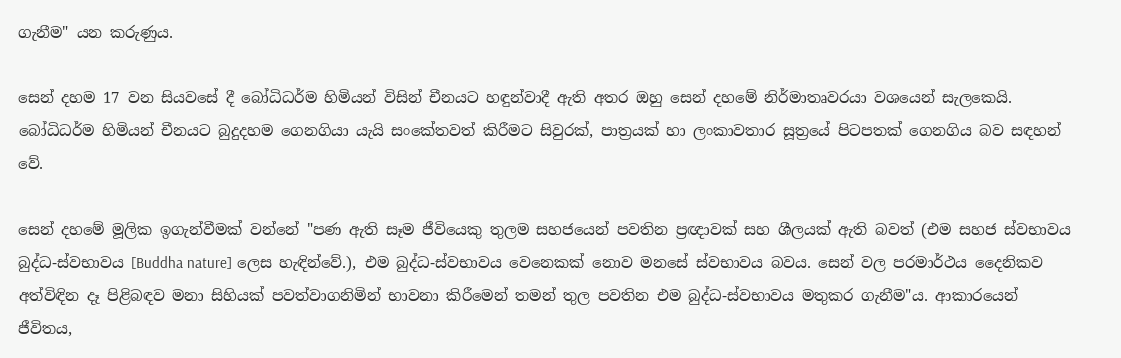ගැනීම" යන කරුණුය.

සෙන් දහම 17 වන සියවසේ දී බෝධිධර්ම හිමියන් විසින් චීනයට හඳුන්වාදී ඇති අතර ඔහු සෙන් දහමේ නිර්මාතෘවරයා වශයෙන් සැලකෙයි. බෝධිධර්ම හිමියන් චීනයට බුදුදහම ගෙනගියා යැයි සංකේතවත් කිරීමට සිවුරක්, පාත්‍රයක් හා ලංකාවතාර සූත්‍රයේ පිටපතක් ගෙනගිය බව සඳහන් වේ.

සෙන් දහමේ මූලික ඉගැන්වීමක් වන්නේ "පණ ඇති සෑම ජීවියෙකු තුලම සහජයෙන් පවතින ප්‍රඥාවක් සහ ශීලයක් ඇති බවත් (එම සහජ ස්වභාවය බුද්ධ-ස්වභාවය [Buddha nature] ලෙස හැඳින්වේ.), එම බුද්ධ-ස්වභාවය වෙනෙකක් නොව මනසේ ස්වභාවය බවය. සෙන් වල පරමාර්ථය දෛනිකව අත්විඳින දෑ පිළිබඳව මනා සිහියක් පවත්වාගනිමින් භාවනා කිරීමෙන් තමන් තුල පවතින එම බුද්ධ-ස්වභාවය මතුකර ගැනීම"ය. ආකාරයෙන් ජීවිතය,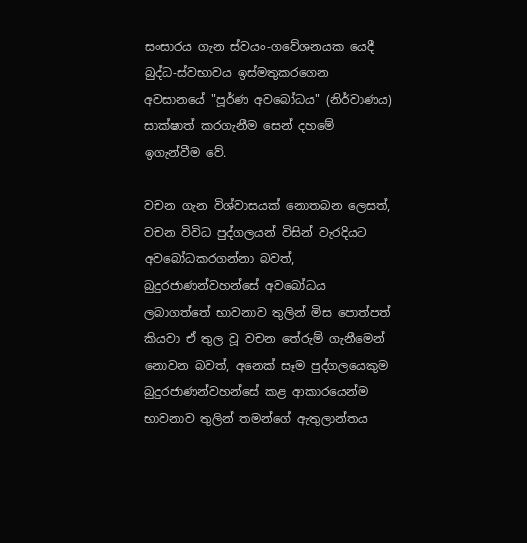සංසාරය ගැන ස්වයං-ගවේශනයක යෙදී බුද්ධ-ස්වභාවය ඉස්මතුකරගෙන අවසානයේ "පූර්ණ අවබෝධය" (නිර්වාණය) සාක්ෂාත් කරගැනීම සෙන් දහමේ ඉගැන්වීම වේ.

වචන ගැන විශ්වාසයක් නොතබන ලෙසත්, වචන විවිධ පුද්ගලයන් විසින් වැරදියට අවබෝධකරගන්නා‍ බවත්, බුදුරජාණන්වහන්සේ අවබෝධය ලබාගත්තේ භාවනාව තුලින් මිස පොත්පත් කියවා ඒ තුල වූ වචන තේරුම් ගැනීමෙන් නොවන බවත්, අනෙක් සෑම පුද්ගලයෙකුම බුදුරජාණන්වහන්සේ කළ ආකාරයෙන්ම භාවනාව තුලින් තමන්ගේ ඇතුලාන්තය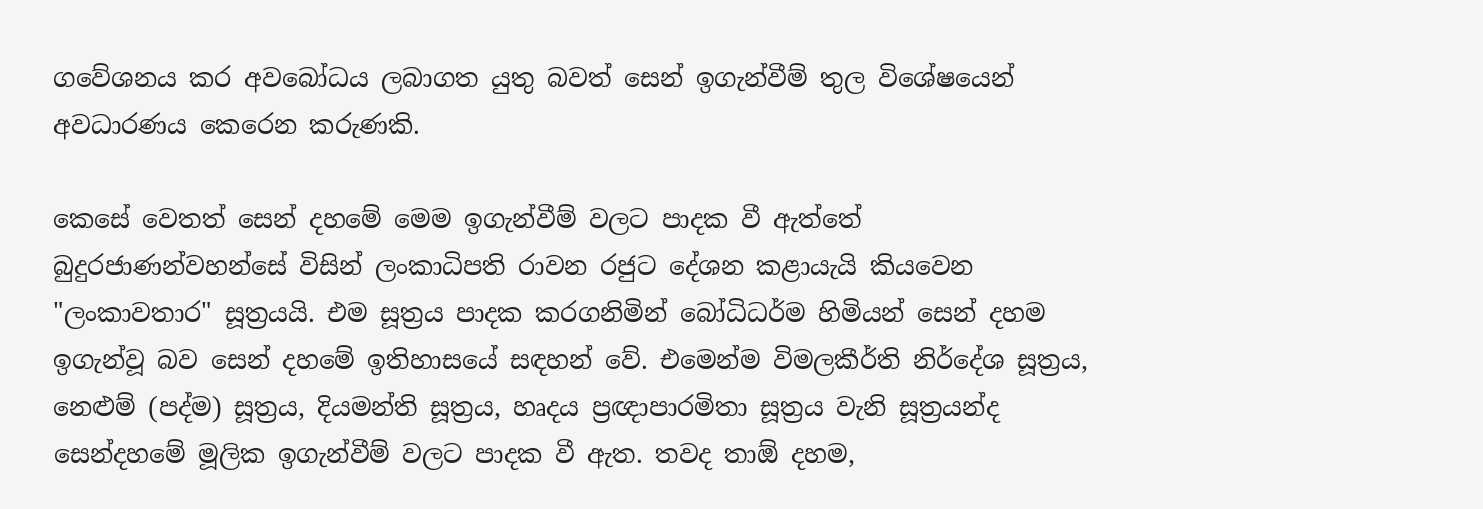ගවේශනය කර අවබෝධය ලබාගත යුතු බවත් සෙන් ඉගැන්වීම් තුල විශේෂයෙන් අවධාරණය කෙරෙන කරුණකි.

කෙසේ වෙතත් සෙන් දහමේ මෙම ඉගැන්වීම් වල‍ට පාදක වී ඇත්තේ බුදුරජාණන්වහන්සේ විසින් ලංකාධිපති රාවන රජුට දේශන කළායැයි කියවෙන "ලංකාවතාර" සූත්‍රයයි. එම සූත්‍රය පාදක කරගනිමින් බෝධිධර්ම හිමියන් සෙන් දහම ඉගැන්වූ බව සෙන් දහමේ ඉතිහාසයේ සඳහන් වේ. එමෙන්ම විමලකීර්ති නිර්දේශ සූත්‍රය, නෙළුම් (පද්ම) සූත්‍රය, දියමන්ති සූත්‍රය, හෘදය ප්‍රඥා‍පාරමිතා සූත්‍රය වැනි සූත්‍රයන්ද සෙන්දහමේ මූලික ඉගැන්වීම් වලට පාදක වී ඇත. තවද තාඕ දහම,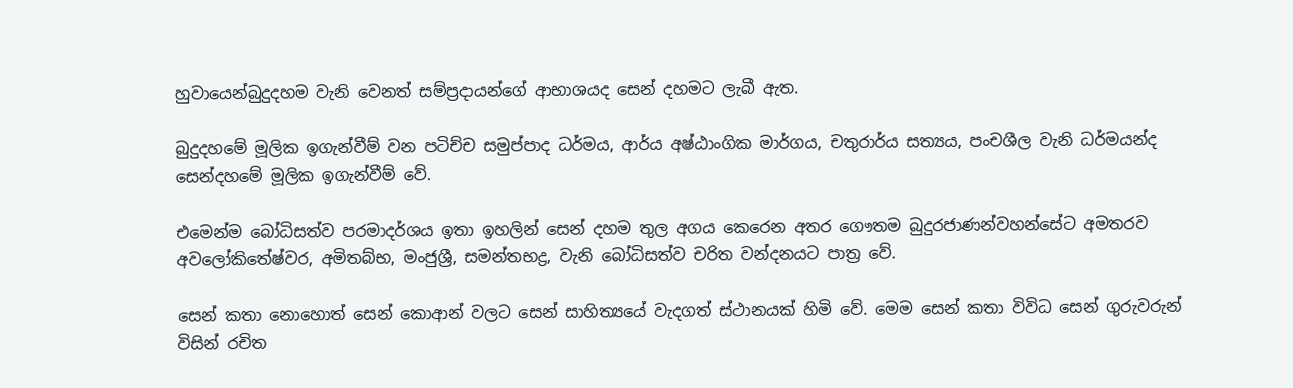හුවායෙන්බුදුදහම වැනි වෙනත් සම්ප්‍රදායන්ගේ ආභාශයද සෙන් දහමට ලැබී ඇත.

බුදුදහමේ මූලික ඉගැන්වීම් වන පටිච්ච සමුප්පාද ධර්මය, ආර්ය අෂ්ඨාංගික මාර්ගය, චතුරාර්ය සත්‍යය, පංචශීල වැනි ධර්මයන්ද සෙන්දහමේ මූලික ඉගැන්වීම් වේ.

එමෙන්ම බෝධිසත්ව පරමාදර්ශය ඉතා ඉහලින් සෙන් දහම තුල අගය කෙරෙන අතර ගෞතම බුදුරජාණන්වහන්සේට අමතරව අවලෝකිතේෂ්වර, අමිතබ්භ, මංජුශ්‍රී, සමන්තභද්‍ර, වැනි බෝධිසත්ව චරිත වන්දනයට පාත්‍ර වේ.

සෙන් කතා නොහොත් සෙන් කොආන් වලට සෙන් සාහිත්‍යයේ වැදගත් ස්ථානයක් හිමි වේ. මෙම සෙන් කතා විවිධ සෙන් ගුරුවරුන් විසින් රචිත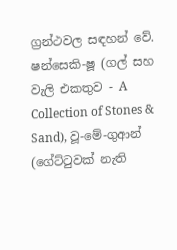ග්‍රන්ථවල සඳහන් වේ. ෂන්සෙකි-ෂූ (ගල් සහ වැලි එකතුව - A Collection of Stones & Sand), වූ-මේ-ගුආන් (ගේට්ටුවක් නැති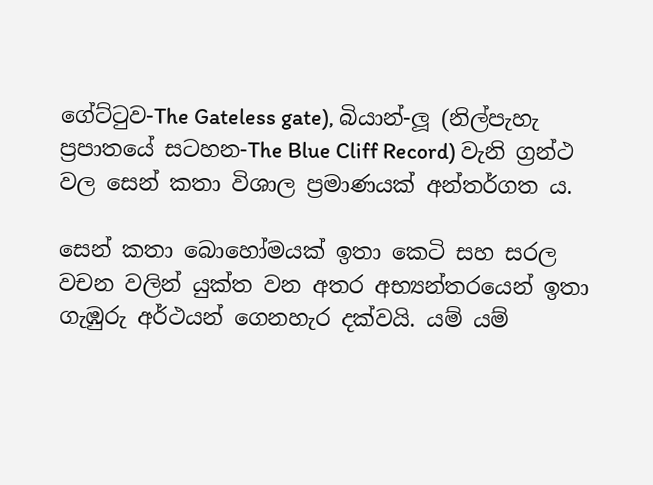ගේට්ටුව-The Gateless gate), බියාන්-ලූ (නිල්පැහැ ප්‍රපාතයේ සටහන-The Blue Cliff Record) වැනි ග්‍රන්ථ වල සෙන් කතා විශාල ප්‍රමාණයක් අන්තර්ගත ය.

සෙන් කතා බොහෝමයක් ඉතා කෙටි සහ සරල වචන වලින් යුක්ත වන අතර අභ්‍යන්තරයෙන් ඉතා ගැඹුරු අර්ථයන් ගෙනහැර දක්වයි. යම් යම්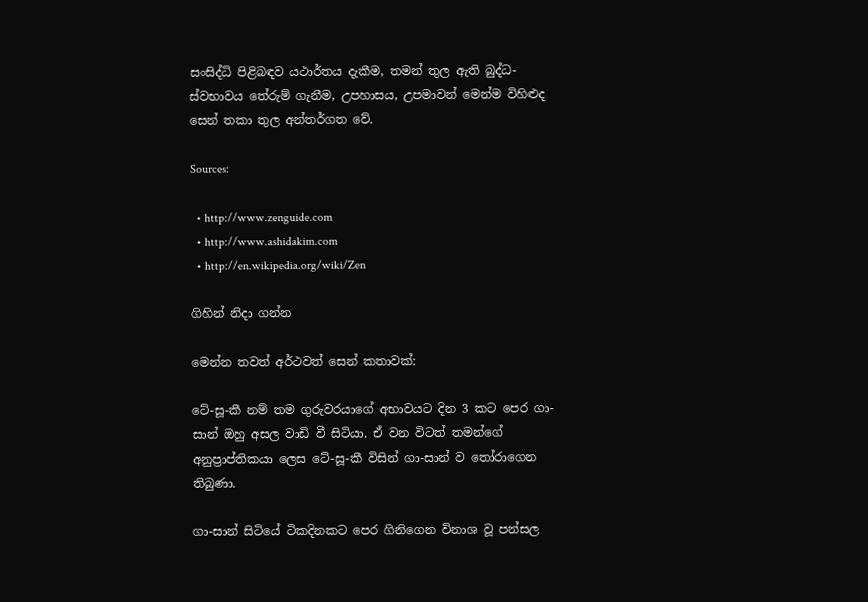සංසිද්ධි පිළිබඳව යථාර්තය දැකීම, තමන් තුල ඇති බුද්ධ-ස්වභාවය තේරුම් ගැනීම, උපහාසය, උපමාවන් මෙන්ම විහිළුද සෙන් තකා තුල අන්තර්ගත වේ.

Sources:

  • http://www.zenguide.com
  • http://www.ashidakim.com
  • http://en.wikipedia.org/wiki/Zen

ගිහින් නිදා ගන්න

මෙන්න තවත් අර්ථවත් සෙන් කතාවක්:

ටේ-සූ-කී නම් තම ගුරුවරයාගේ අභාවයට දින 3 කට පෙර ගා-සාන් ඔහු අසල වාඩි වී සිටියා. ඒ වන විටත් තමන්ගේ අනුප්‍රාප්තිකයා ලෙස ටේ-සූ-කී විසින් ගා-සාන් ව තෝරාගෙන තිබුණා.

ගා-සාන් සිටියේ ටිකදිනකට පෙර ගිනිගෙන විනාශ වූ පන්සල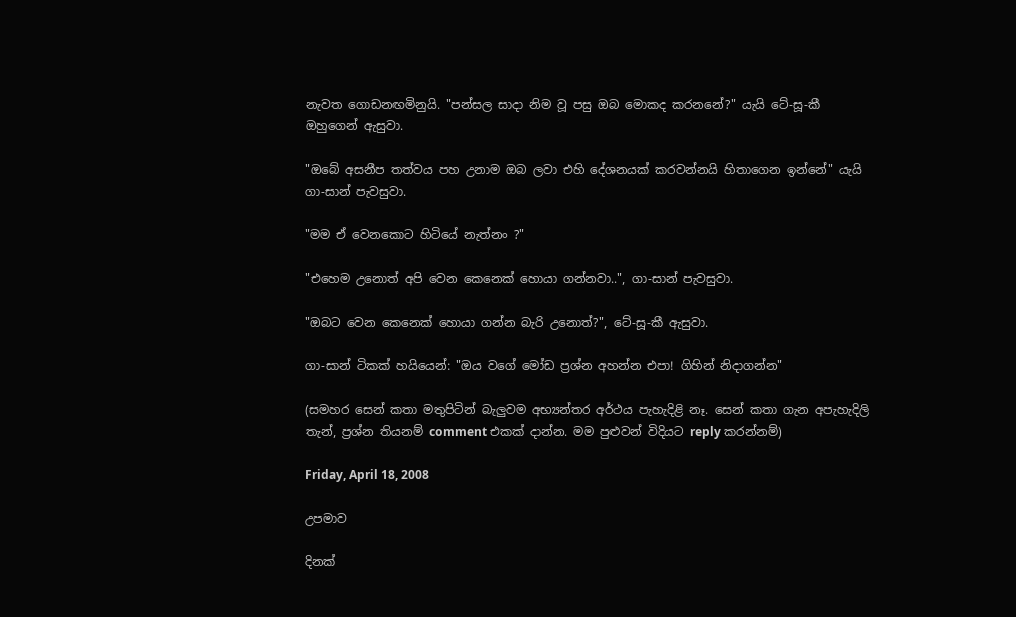නැවත ගොඩනඟමිනුයි. "පන්සල සාදා නිම වූ පසු ඔබ මොකද කරනනේ?" යැයි ටේ-සූ-කී ඔහුගෙන් ඇසුවා.

"ඔබේ අසනීප තත්වය පහ උනාම ඔබ ලවා එහි දේශනයක් කරවන්නයි හිතාගෙන ඉන්නේ" යැයි ගා-සාන් පැවසුවා.

"මම ඒ වෙනකොට හිටියේ නැත්නං ?"

"එහෙම උනොත් අපි වෙන කෙනෙක් හොයා ගන්නවා..", ගා-සාන් පැවසුවා.

"ඔබට වෙන කෙනෙක් හොයා ගන්න බැරි උනොත්?", ටේ-සූ-කී ඇසුවා.

ගා-සාන් ටිකක් හයියෙන්: "ඔය වගේ මෝඩ ප්‍රශ්න අහන්න එපා‍! ගිහින් නිදාගන්න"

(සමහර සෙන් කතා මතුපිටින් බැලුවම අභ්‍යන්තර අර්ථය පැහැදිළි නෑ. සෙන් කතා ගැන අපැහැදිලි තැන්, ප්‍රශ්න තියනම් comment එකක් දාන්න. මම පුළුවන් විදියට reply කරන්නම්)

Friday, April 18, 2008

උපමාව

දිනක්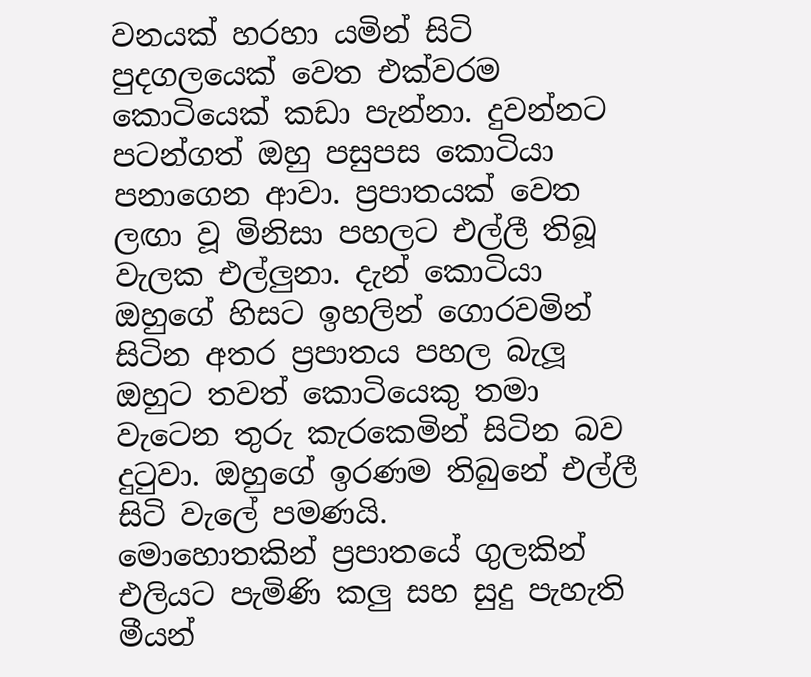වනයක් හරහා යමින් සිටි පුදගලයෙක් වෙත එක්වරම කොටියෙක් කඩා පැන්නා. දුවන්නට පටන්ගත් ඔහු පසුපස කොටියා පනාගෙන ආවා. ප්‍රපාතයක් වෙත ලඟා වූ මිනිසා පහලට එල්ලී තිබූ වැලක එල්ලුනා. දැන් කොටියා ඔහුගේ හිසට ඉහලින් ගොරවමින් සිටින අතර ප්‍රපාතය පහල බැලූ ඔහුට තවත් කොටියෙකු තමා වැටෙන තුරු කැරකෙමින් සිටින බව දුටුවා. ඔහුගේ ඉරණම තිබුනේ එල්ලී සිටි වැලේ පමණයි.
මොහොතකින් ප්‍රපාතයේ ගුලකින් එලියට පැමිණි කලු සහ සුදු පැහැති මීයන්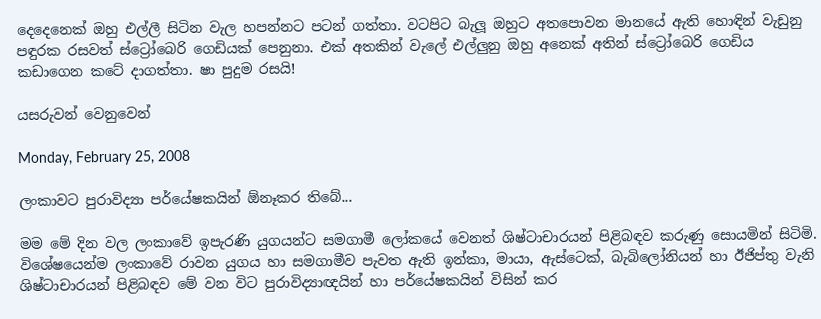දෙදෙනෙක් ඔහු එල්ලී සිටින වැල හපන්නට පටන් ගත්තා‍. වටපිට බැලූ ඔහුට අතපොවන මානයේ ඇති හොඳින් වැඩුනු පඳුරක රසවත් ස්ට්‍රෝබෙරි ගෙඩියක් පෙනුනා. එක් අතකින් වැලේ එල්ලුනු ඔහු අනෙක් අතින් ස්ට්‍රෝබෙරි ගෙඩිය කඩාගෙන කටේ දාගත්තා. ෂා පුදුම රසයි!

යසරුවන් වෙනුවෙන්

Monday, February 25, 2008

ලංකාවට පුරාවිද්‍යා පර්යේෂකයින් ඕනෑකර තිබේ...

මම මේ දින වල ලංකාවේ ඉපැරණි යුගයන්ට සමගාමී ලෝකයේ වෙනත් ශිෂ්ටාචාරයන් පිළිබඳව කරුණු සොයමින් සිටිමි. විශේෂයෙන්ම ලංකාවේ රාවන යුගය හා සමගාමීව පැවත ඇති ඉන්කා, මායා, ඇස්ටෙක්, බැබිලෝනියන් හා ඊජිප්තු වැනි ශිෂ්ටාචාරයන් පිළිබඳව මේ වන විට පුරාවිද්‍යාඥයින් හා පර්යේෂකයින් විසින් කර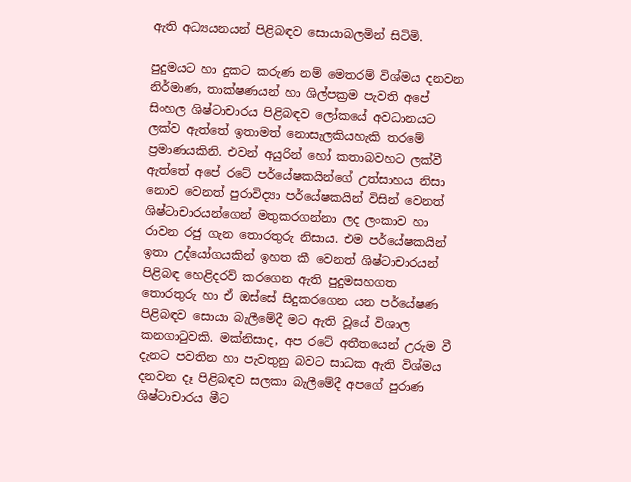ඇති අධ්‍යයනයන් පිළිබඳව සොයාබලමින් සිටිමි.

පුදුමයට හා දුකට කරුණ නම් මෙතරම් විශ්මය දනවන නිර්මාණ, තාක්ෂණයන් හා ශිල්පක්‍රම පැවති අපේ සිංහල ශිෂ්ටාචාරය පිළිබඳව ලෝකයේ අවධානයට ලක්ව ඇත්තේ ඉතාමත් නොසැලකියහැකි තරමේ ප්‍රමාණයකිනි. එවන් අයුරින් හෝ කතාබවහට ලක්වී ඇත්තේ අපේ රටේ පර්යේෂකයින්ගේ උත්සාහය නිසා නොව වෙනත් පුරාවිද්‍යා පර්යේෂකයින් විසින් වෙනත් ශිෂ්ටාචාරයන්ගෙන් මතුකරගන්නා ලද ලංකාව හා රාවන රජු ගැන තොරතුරු නිසාය. එම පර්යේෂකයින් ඉතා උද්යෝගයකින් ඉහත කී වෙනත් ශිෂ්ටාචාරයන් පිළිබඳ හෙළිදරව් කරගෙන ඇති පුදුමසහගත තොරතුරු හා ඒ ඔස්සේ සිදුකරගෙන යන පර්යේෂණ පිළිබඳව සොයා බැලීමේදී මට ඇති වූයේ විශාල කනගාටුවකි. මක්නිසාද, අප රටේ අතීතයෙන් උරුම වී දැනට පවතින හා පැවතුනු බවට සාධක ඇති විශ්මය දනවන දෑ පිළිබඳව සලකා බැලීමේදී අපගේ පුරාණ ශිෂ්ටාචාරය මීට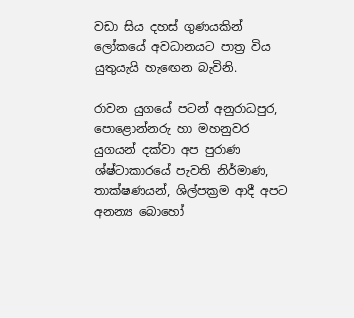වඩා සිය දහස් ගුණයකින් ලෝකයේ අවධානයට පාත්‍ර විය යුතුයැයි හැඟෙන බැවිනි.

රාවන යුගයේ පටන් අනුරාධපුර, පොළොන්නරු හා මහනුවර යුගයන් දක්වා අප පුරාණ ශ්ෂ්ටාකාරයේ පැවති නිර්මාණ, තාක්ෂණයන්, ශිල්පක්‍රම ආදී අපට අනන්‍ය බොහෝ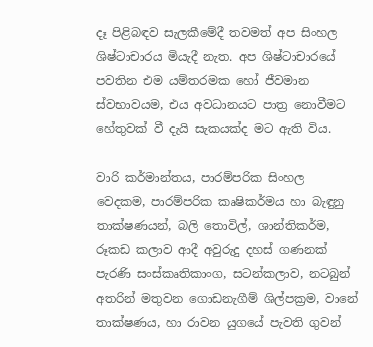දෑ පිළිබඳව සැලකීමේදී තවමත් අප සිංහල ශිෂ්ටාචාරය මියැදී නැත. අප ශිෂ්ටාචාරයේ පවතින එම යම්තරමක හෝ ජීවමාන ස්වභාවයම, එය අවධානයට පාත්‍ර නොවීමට හේතුවක් වී දැයි සැකයක්ද මට ඇති විය.

වාරි කර්මාන්තය, පාරම්පරික සිංහල වෙදකම, පාරම්පරික කෘෂිකර්මය හා බැඳුනු තාක්ෂණයන්, බලි තොවිල්, ශාන්තිකර්ම, රූකඩ කලාව ආදී අවුරුදු දහස් ගණනක් පැරණි සංස්කෘතිකාංග, සටන්කලාව, නටබුන් අතරින් මතුවන ගොඩනැගීම් ශිල්පක්‍රම, වානේ තාක්ෂණය, හා රාවන යුගයේ පැවති ගුවන්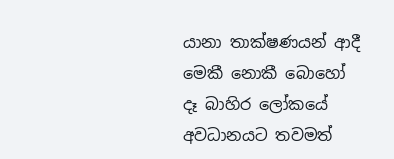යානා තාක්ෂණයන් ආදී මෙකී නොකී බොහෝ දෑ බාහිර ලෝකයේ අවධානයට තවමත්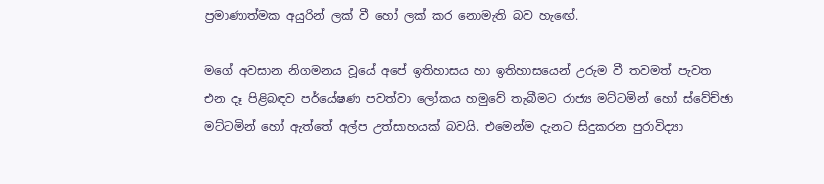ප්‍රමාණාත්මක අයුරින් ලක් වී හෝ ලක් කර නොමැති බව හැඟේ.

මගේ අවසාන නිගමනය වූයේ අපේ ඉතිහාසය හා ඉතිහාසයෙන් උරුම වී තවමත් පැවත එන දෑ පිළිබඳව පර්යේෂණ පවත්වා ලෝකය හමුවේ තැබීමට රාජ්‍ය මට්ටමින් හෝ ස්වේච්ඡා මට්ටමින් හෝ ඇත්තේ අල්ප උත්සාහයක් බවයි. එමෙන්ම දැනට සිදුකරන පුරාවිද්‍යා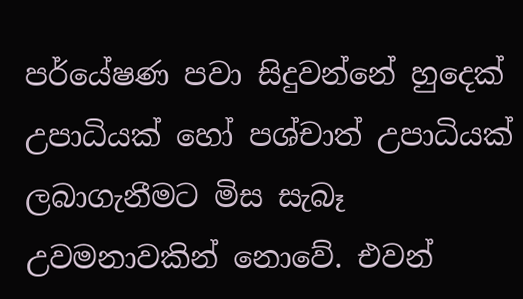පර්යේෂණ පවා සිදුවන්නේ හුදෙක් උපාධියක් හෝ පශ්චාත් උපාධියක් ලබාගැනීමට මිස සැබෑ උවමනාවකින් නොවේ. එවන්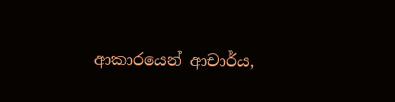ආකාරයෙන් ආචාර්ය,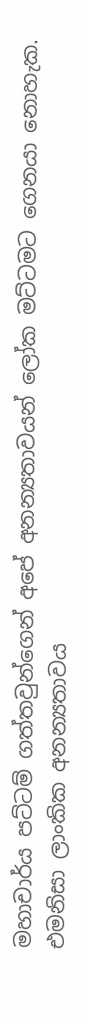මහාචාර්ය පට්ටම් ගත්තවුන්ගෙන් අපේ අනන්‍යතාවයන් ලෝක මට්ටමට ගෙනයා නොහැක. එමනිසා ලාංකික අනන්‍යතාවය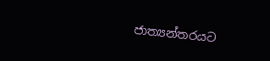ජාත්‍යන්තරයට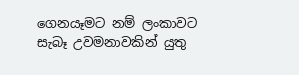ගෙනයෑමට නම් ලංකාවට සැබෑ උවමනාවකින් යුතු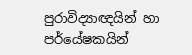පුරාවිද්‍යාඥයින් හා පර්යේෂකයින්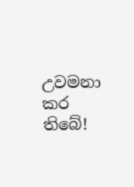උවමනා කර තිබේ!